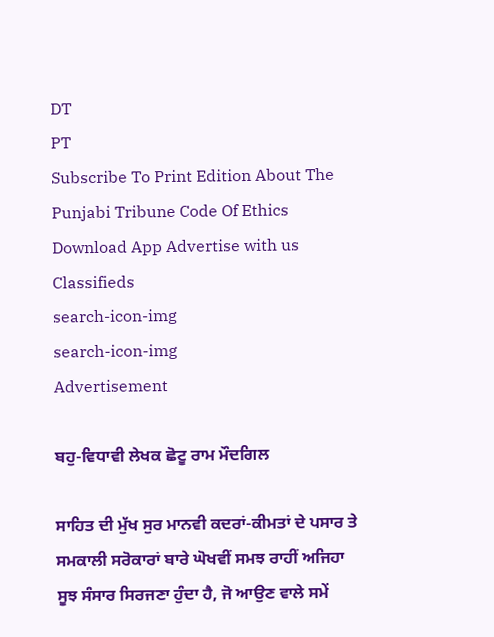DT
PT
Subscribe To Print Edition About The Punjabi Tribune Code Of Ethics Download App Advertise with us Classifieds
search-icon-img
search-icon-img
Advertisement

ਬਹੁ-ਵਿਧਾਵੀ ਲੇਖਕ ਛੋਟੂ ਰਾਮ ਮੌਦਗਿਲ

ਸਾਹਿਤ ਦੀ ਮੁੱਖ ਸੁਰ ਮਾਨਵੀ ਕਦਰਾਂ-ਕੀਮਤਾਂ ਦੇ ਪਸਾਰ ਤੇ ਸਮਕਾਲੀ ਸਰੋਕਾਰਾਂ ਬਾਰੇ ਘੋਖਵੀਂ ਸਮਝ ਰਾਹੀਂ ਅਜਿਹਾ ਸੂਝ ਸੰਸਾਰ ਸਿਰਜਣਾ ਹੁੰਦਾ ਹੈ, ਜੋ ਆਉਣ ਵਾਲੇ ਸਮੇਂ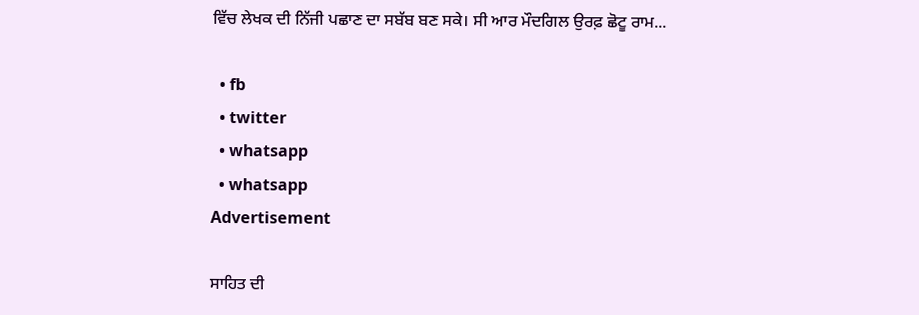ਵਿੱਚ ਲੇਖਕ ਦੀ ਨਿੱਜੀ ਪਛਾਣ ਦਾ ਸਬੱਬ ਬਣ ਸਕੇ। ਸੀ ਆਰ ਮੌਦਗਿਲ ਉਰਫ਼ ਛੋਟੂ ਰਾਮ...

  • fb
  • twitter
  • whatsapp
  • whatsapp
Advertisement

ਸਾਹਿਤ ਦੀ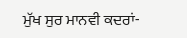ਮੁੱਖ ਸੁਰ ਮਾਨਵੀ ਕਦਰਾਂ-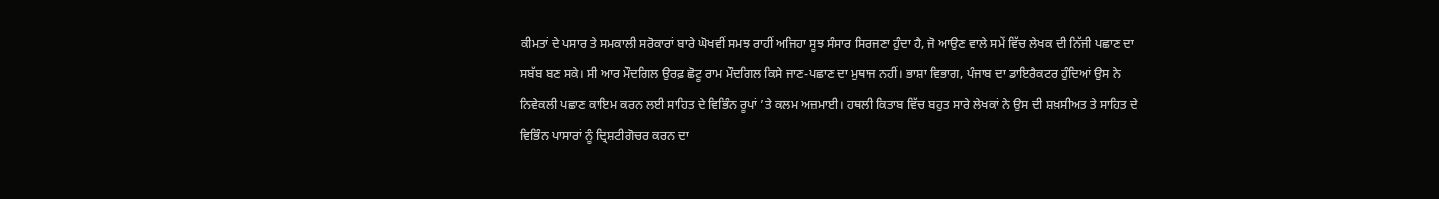ਕੀਮਤਾਂ ਦੇ ਪਸਾਰ ਤੇ ਸਮਕਾਲੀ ਸਰੋਕਾਰਾਂ ਬਾਰੇ ਘੋਖਵੀਂ ਸਮਝ ਰਾਹੀਂ ਅਜਿਹਾ ਸੂਝ ਸੰਸਾਰ ਸਿਰਜਣਾ ਹੁੰਦਾ ਹੈ, ਜੋ ਆਉਣ ਵਾਲੇ ਸਮੇਂ ਵਿੱਚ ਲੇਖਕ ਦੀ ਨਿੱਜੀ ਪਛਾਣ ਦਾ ਸਬੱਬ ਬਣ ਸਕੇ। ਸੀ ਆਰ ਮੌਦਗਿਲ ਉਰਫ਼ ਛੋਟੂ ਰਾਮ ਮੌਦਗਿਲ ਕਿਸੇ ਜਾਣ-ਪਛਾਣ ਦਾ ਮੁਥਾਜ ਨਹੀਂ। ਭਾਸ਼ਾ ਵਿਭਾਗ, ਪੰਜਾਬ ਦਾ ਡਾਇਰੈਕਟਰ ਹੁੰਦਿਆਂ ਉਸ ਨੇ ਨਿਵੇਕਲੀ ਪਛਾਣ ਕਾਇਮ ਕਰਨ ਲਈ ਸਾਹਿਤ ਦੇ ਵਿਭਿੰਨ ਰੂਪਾਂ ’ਤੇ ਕਲਮ ਅਜ਼ਮਾਈ। ਹਥਲੀ ਕਿਤਾਬ ਵਿੱਚ ਬਹੁਤ ਸਾਰੇ ਲੇਖਕਾਂ ਨੇ ਉਸ ਦੀ ਸ਼ਖ਼ਸੀਅਤ ਤੇ ਸਾਹਿਤ ਦੇ ਵਿਭਿੰਨ ਪਾਸਾਰਾਂ ਨੂੰ ਦ੍ਰਿਸ਼ਟੀਗੋਚਰ ਕਰਨ ਦਾ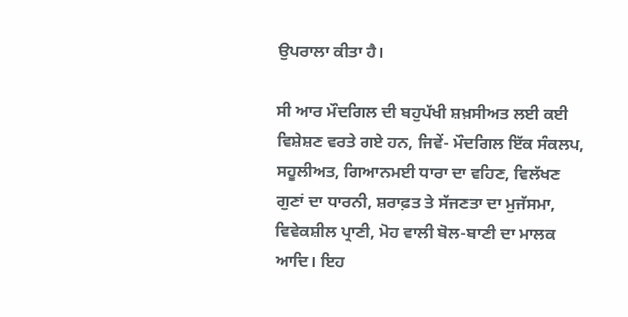ਉਪਰਾਲਾ ਕੀਤਾ ਹੈ।

ਸੀ ਆਰ ਮੌਦਗਿਲ ਦੀ ਬਹੁਪੱਖੀ ਸ਼ਖ਼ਸੀਅਤ ਲਈ ਕਈ ਵਿਸ਼ੇਸ਼ਣ ਵਰਤੇ ਗਏ ਹਨ, ਜਿਵੇਂ- ਮੌਦਗਿਲ ਇੱਕ ਸੰਕਲਪ, ਸਹੂਲੀਅਤ, ਗਿਆਨਮਈ ਧਾਰਾ ਦਾ ਵਹਿਣ, ਵਿਲੱਖਣ ਗੁਣਾਂ ਦਾ ਧਾਰਨੀ, ਸ਼ਰਾਫ਼ਤ ਤੇ ਸੱਜਣਤਾ ਦਾ ਮੁਜੱਸਮਾ, ਵਿਵੇਕਸ਼ੀਲ ਪ੍ਰਾਣੀ, ਮੋਹ ਵਾਲੀ ਬੋਲ-ਬਾਣੀ ਦਾ ਮਾਲਕ ਆਦਿ। ਇਹ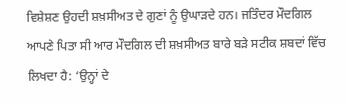ਵਿਸ਼ੇਸ਼ਣ ਉਹਦੀ ਸ਼ਖ਼ਸੀਅਤ ਦੇ ਗੁਣਾਂ ਨੂੰ ਉਘਾੜਦੇ ਹਨ। ਜਤਿੰਦਰ ਮੌਦਗਿਲ ਆਪਣੇ ਪਿਤਾ ਸੀ ਆਰ ਮੌਦਗਿਲ ਦੀ ਸ਼ਖ਼ਸੀਅਤ ਬਾਰੇ ਬੜੇ ਸਟੀਕ ਸ਼ਬਦਾਂ ਵਿੱਚ ਲਿਖਦਾ ਹੈ: ‘ਉਨ੍ਹਾਂ ਦੇ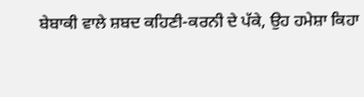ਬੇਬਾਕੀ ਵਾਲੇ ਸ਼ਬਦ ਕਹਿਣੀ-ਕਰਨੀ ਦੇ ਪੱਕੇ, ਉਹ ਹਮੇਸ਼ਾ ਕਿਹਾ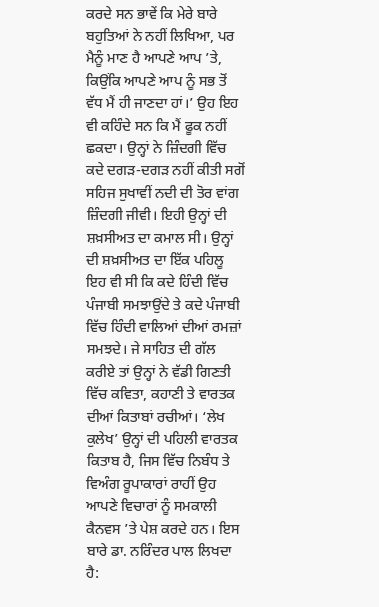ਕਰਦੇ ਸਨ ਭਾਵੇਂ ਕਿ ਮੇਰੇ ਬਾਰੇ ਬਹੁਤਿਆਂ ਨੇ ਨਹੀਂ ਲਿਖਿਆ, ਪਰ ਮੈਨੂੰ ਮਾਣ ਹੈ ਆਪਣੇ ਆਪ ’ਤੇ, ਕਿਉਂਕਿ ਆਪਣੇ ਆਪ ਨੂੰ ਸਭ ਤੋਂ ਵੱਧ ਮੈਂ ਹੀ ਜਾਣਦਾ ਹਾਂ।’ ਉਹ ਇਹ ਵੀ ਕਹਿੰਦੇ ਸਨ ਕਿ ਮੈਂ ਫੂਕ ਨਹੀਂ ਛਕਦਾ। ਉਨ੍ਹਾਂ ਨੇ ਜ਼ਿੰਦਗੀ ਵਿੱਚ ਕਦੇ ਦਗੜ-ਦਗੜ ਨਹੀਂ ਕੀਤੀ ਸਗੋਂ ਸਹਿਜ ਸੁਖਾਵੀਂ ਨਦੀ ਦੀ ਤੋਰ ਵਾਂਗ ਜ਼ਿੰਦਗੀ ਜੀਵੀ। ਇਹੀ ਉਨ੍ਹਾਂ ਦੀ ਸ਼ਖ਼ਸੀਅਤ ਦਾ ਕਮਾਲ ਸੀ। ਉਨ੍ਹਾਂ ਦੀ ਸ਼ਖ਼ਸੀਅਤ ਦਾ ਇੱਕ ਪਹਿਲੂ ਇਹ ਵੀ ਸੀ ਕਿ ਕਦੇ ਹਿੰਦੀ ਵਿੱਚ ਪੰਜਾਬੀ ਸਮਝਾਉਂਦੇ ਤੇ ਕਦੇ ਪੰਜਾਬੀ ਵਿੱਚ ਹਿੰਦੀ ਵਾਲਿਆਂ ਦੀਆਂ ਰਮਜ਼ਾਂ ਸਮਝਦੇ। ਜੇ ਸਾਹਿਤ ਦੀ ਗੱਲ ਕਰੀਏ ਤਾਂ ਉਨ੍ਹਾਂ ਨੇ ਵੱਡੀ ਗਿਣਤੀ ਵਿੱਚ ਕਵਿਤਾ, ਕਹਾਣੀ ਤੇ ਵਾਰਤਕ ਦੀਆਂ ਕਿਤਾਬਾਂ ਰਚੀਆਂ। ‘ਲੇਖ ਕੁਲੇਖ’ ਉਨ੍ਹਾਂ ਦੀ ਪਹਿਲੀ ਵਾਰਤਕ ਕਿਤਾਬ ਹੈ, ਜਿਸ ਵਿੱਚ ਨਿਬੰਧ ਤੇ ਵਿਅੰਗ ਰੂਪਾਕਾਰਾਂ ਰਾਹੀਂ ਉਹ ਆਪਣੇ ਵਿਚਾਰਾਂ ਨੂੰ ਸਮਕਾਲੀ ਕੈਨਵਸ ’ਤੇ ਪੇਸ਼ ਕਰਦੇ ਹਨ। ਇਸ ਬਾਰੇ ਡਾ. ਨਰਿੰਦਰ ਪਾਲ ਲਿਖਦਾ ਹੈ: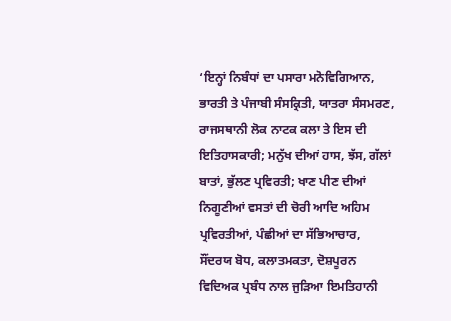‘ਇਨ੍ਹਾਂ ਨਿਬੰਧਾਂ ਦਾ ਪਸਾਰਾ ਮਨੋਵਿਗਿਆਨ, ਭਾਰਤੀ ਤੇ ਪੰਜਾਬੀ ਸੰਸਕ੍ਰਿਤੀ, ਯਾਤਰਾ ਸੰਸਮਰਣ, ਰਾਜਸਥਾਨੀ ਲੋਕ ਨਾਟਕ ਕਲਾ ਤੇ ਇਸ ਦੀ ਇਤਿਹਾਸਕਾਰੀ; ਮਨੁੱਖ ਦੀਆਂ ਹਾਸ, ਝੱਸ, ਗੱਲਾਂ ਬਾਤਾਂ, ਭੁੱਲਣ ਪ੍ਰਵਿਰਤੀ; ਖਾਣ ਪੀਣ ਦੀਆਂ ਨਿਗੂਣੀਆਂ ਵਸਤਾਂ ਦੀ ਚੋਰੀ ਆਦਿ ਅਹਿਮ ਪ੍ਰਵਿਰਤੀਆਂ, ਪੰਛੀਆਂ ਦਾ ਸੱਭਿਆਚਾਰ, ਸੌਂਦਰਯ ਬੋਧ, ਕਲਾਤਮਕਤਾ, ਦੋਸ਼ਪੂਰਨ ਵਿਦਿਅਕ ਪ੍ਰਬੰਧ ਨਾਲ ਜੁੜਿਆ ਇਮਤਿਹਾਨੀ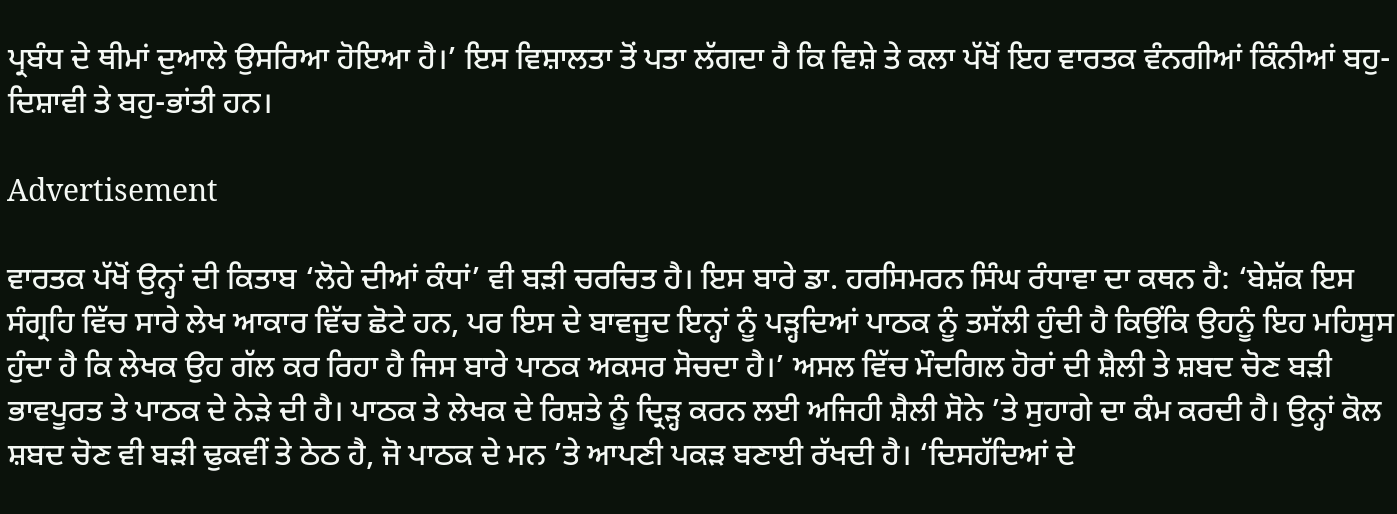ਪ੍ਰਬੰਧ ਦੇ ਥੀਮਾਂ ਦੁਆਲੇ ਉਸਰਿਆ ਹੋਇਆ ਹੈ।’ ਇਸ ਵਿਸ਼ਾਲਤਾ ਤੋਂ ਪਤਾ ਲੱਗਦਾ ਹੈ ਕਿ ਵਿਸ਼ੇ ਤੇ ਕਲਾ ਪੱਖੋਂ ਇਹ ਵਾਰਤਕ ਵੰਨਗੀਆਂ ਕਿੰਨੀਆਂ ਬਹੁ-ਦਿਸ਼ਾਵੀ ਤੇ ਬਹੁ-ਭਾਂਤੀ ਹਨ।

Advertisement

ਵਾਰਤਕ ਪੱਖੋਂ ਉਨ੍ਹਾਂ ਦੀ ਕਿਤਾਬ ‘ਲੋਹੇ ਦੀਆਂ ਕੰਧਾਂ’ ਵੀ ਬੜੀ ਚਰਚਿਤ ਹੈ। ਇਸ ਬਾਰੇ ਡਾ. ਹਰਸਿਮਰਨ ਸਿੰਘ ਰੰਧਾਵਾ ਦਾ ਕਥਨ ਹੈ: ‘ਬੇਸ਼ੱਕ ਇਸ ਸੰਗ੍ਰਹਿ ਵਿੱਚ ਸਾਰੇ ਲੇਖ ਆਕਾਰ ਵਿੱਚ ਛੋਟੇ ਹਨ, ਪਰ ਇਸ ਦੇ ਬਾਵਜੂਦ ਇਨ੍ਹਾਂ ਨੂੰ ਪੜ੍ਹਦਿਆਂ ਪਾਠਕ ਨੂੰ ਤਸੱਲੀ ਹੁੰਦੀ ਹੈ ਕਿਉਂਕਿ ਉਹਨੂੰ ਇਹ ਮਹਿਸੂਸ ਹੁੰਦਾ ਹੈ ਕਿ ਲੇਖਕ ਉਹ ਗੱਲ ਕਰ ਰਿਹਾ ਹੈ ਜਿਸ ਬਾਰੇ ਪਾਠਕ ਅਕਸਰ ਸੋਚਦਾ ਹੈ।’ ਅਸਲ ਵਿੱਚ ਮੌਦਗਿਲ ਹੋਰਾਂ ਦੀ ਸ਼ੈਲੀ ਤੇ ਸ਼ਬਦ ਚੋਣ ਬੜੀ ਭਾਵਪੂਰਤ ਤੇ ਪਾਠਕ ਦੇ ਨੇੜੇ ਦੀ ਹੈ। ਪਾਠਕ ਤੇ ਲੇਖਕ ਦੇ ਰਿਸ਼ਤੇ ਨੂੰ ਦ੍ਰਿੜ੍ਹ ਕਰਨ ਲਈ ਅਜਿਹੀ ਸ਼ੈਲੀ ਸੋਨੇ ’ਤੇ ਸੁਹਾਗੇ ਦਾ ਕੰਮ ਕਰਦੀ ਹੈ। ਉਨ੍ਹਾਂ ਕੋਲ ਸ਼ਬਦ ਚੋਣ ਵੀ ਬੜੀ ਢੁਕਵੀਂ ਤੇ ਠੇਠ ਹੈ, ਜੋ ਪਾਠਕ ਦੇ ਮਨ ’ਤੇ ਆਪਣੀ ਪਕੜ ਬਣਾਈ ਰੱਖਦੀ ਹੈ। ‘ਦਿਸਹੱਦਿਆਂ ਦੇ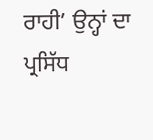ਰਾਹੀ’ ਉਨ੍ਹਾਂ ਦਾ ਪ੍ਰਸਿੱਧ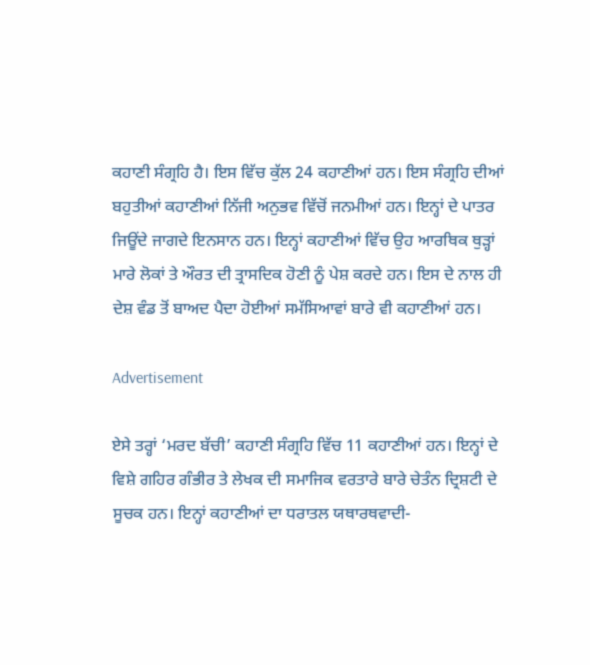ਕਹਾਣੀ ਸੰਗ੍ਰਹਿ ਹੈ। ਇਸ ਵਿੱਚ ਕੁੱਲ 24 ਕਹਾਣੀਆਂ ਹਨ। ਇਸ ਸੰਗ੍ਰਹਿ ਦੀਆਂ ਬਹੁਤੀਆਂ ਕਹਾਣੀਆਂ ਨਿੱਜੀ ਅਨੁਭਵ ਵਿੱਚੋਂ ਜਨਮੀਆਂ ਹਨ। ਇਨ੍ਹਾਂ ਦੇ ਪਾਤਰ ਜਿਊਂਦੇ ਜਾਗਦੇ ਇਨਸਾਨ ਹਨ। ਇਨ੍ਹਾਂ ਕਹਾਣੀਆਂ ਵਿੱਚ ਉਹ ਆਰਥਿਕ ਥੁੜ੍ਹਾਂ ਮਾਰੇ ਲੋਕਾਂ ਤੇ ਔਰਤ ਦੀ ਤ੍ਰਾਸਦਿਕ ਹੋਣੀ ਨੂੰ ਪੇਸ਼ ਕਰਦੇ ਹਨ। ਇਸ ਦੇ ਨਾਲ ਹੀ ਦੇਸ਼ ਵੰਡ ਤੋਂ ਬਾਅਦ ਪੈਦਾ ਹੋਈਆਂ ਸਮੱਸਿਆਵਾਂ ਬਾਰੇ ਵੀ ਕਹਾਣੀਆਂ ਹਨ।

Advertisement

ਏਸੇ ਤਰ੍ਹਾਂ ‘ਮਰਦ ਬੱਚੀ’ ਕਹਾਣੀ ਸੰਗ੍ਰਹਿ ਵਿੱਚ 11 ਕਹਾਣੀਆਂ ਹਨ। ਇਨ੍ਹਾਂ ਦੇ ਵਿਸ਼ੇ ਗਹਿਰ ਗੰਭੀਰ ਤੇ ਲੇਖਕ ਦੀ ਸਮਾਜਿਕ ਵਰਤਾਰੇ ਬਾਰੇ ਚੇਤੰਨ ਦ੍ਰਿਸ਼ਟੀ ਦੇ ਸੂਚਕ ਹਨ। ਇਨ੍ਹਾਂ ਕਹਾਣੀਆਂ ਦਾ ਧਰਾਤਲ ਯਥਾਰਥਵਾਦੀ-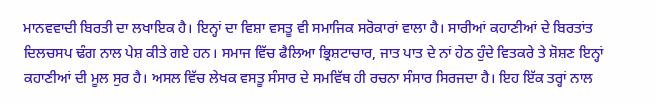ਮਾਨਵਵਾਦੀ ਬਿਰਤੀ ਦਾ ਲਖਾਇਕ ਹੈ। ਇਨ੍ਹਾਂ ਦਾ ਵਿਸ਼ਾ ਵਸਤੂ ਵੀ ਸਮਾਜਿਕ ਸਰੋਕਾਰਾਂ ਵਾਲਾ ਹੈ। ਸਾਰੀਆਂ ਕਹਾਣੀਆਂ ਦੇ ਬਿਰਤਾਂਤ ਦਿਲਚਸਪ ਢੰਗ ਨਾਲ ਪੇਸ਼ ਕੀਤੇ ਗਏ ਹਨ। ਸਮਾਜ ਵਿੱਚ ਫੈਲਿਆ ਭ੍ਰਿਸ਼ਟਾਚਾਰ, ਜਾਤ ਪਾਤ ਦੇ ਨਾਂ ਹੇਠ ਹੁੰਦੇ ਵਿਤਕਰੇ ਤੇ ਸ਼ੋਸ਼ਣ ਇਨ੍ਹਾਂ ਕਹਾਣੀਆਂ ਦੀ ਮੂਲ ਸੁਰ ਹੈ। ਅਸਲ ਵਿੱਚ ਲੇਖਕ ਵਸਤੂ ਸੰਸਾਰ ਦੇ ਸਮਵਿੱਥ ਹੀ ਰਚਨਾ ਸੰਸਾਰ ਸਿਰਜਦਾ ਹੈ। ਇਹ ਇੱਕ ਤਰ੍ਹਾਂ ਨਾਲ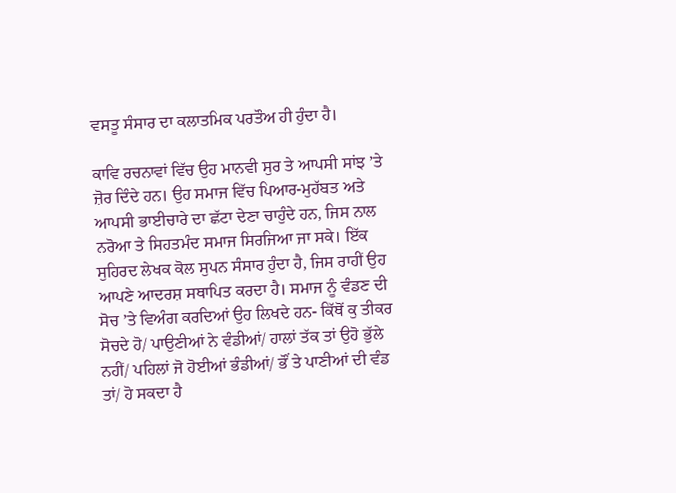ਵਸਤੂ ਸੰਸਾਰ ਦਾ ਕਲਾਤਮਿਕ ਪਰਤੌਅ ਹੀ ਹੁੰਦਾ ਹੈ।

ਕਾਵਿ ਰਚਨਾਵਾਂ ਵਿੱਚ ਉਹ ਮਾਨਵੀ ਸੁਰ ਤੇ ਆਪਸੀ ਸਾਂਝ ’ਤੇ ਜ਼ੋਰ ਦਿੰਦੇ ਹਨ। ਉਹ ਸਮਾਜ ਵਿੱਚ ਪਿਆਰ-ਮੁਹੱਬਤ ਅਤੇ ਆਪਸੀ ਭਾਈਚਾਰੇ ਦਾ ਛੱਟਾ ਦੇਣਾ ਚਾਹੁੰਦੇ ਹਨ, ਜਿਸ ਨਾਲ ਨਰੋਆ ਤੇ ਸਿਹਤਮੰਦ ਸਮਾਜ ਸਿਰਜਿਆ ਜਾ ਸਕੇ। ਇੱਕ ਸੁਹਿਰਦ ਲੇਖਕ ਕੋਲ ਸੁਪਨ ਸੰਸਾਰ ਹੁੰਦਾ ਹੈ, ਜਿਸ ਰਾਹੀਂ ਉਹ ਆਪਣੇ ਆਦਰਸ਼ ਸਥਾਪਿਤ ਕਰਦਾ ਹੈ। ਸਮਾਜ ਨੂੰ ਵੰਡਣ ਦੀ ਸੋਚ ’ਤੇ ਵਿਅੰਗ ਕਰਦਿਆਂ ਉਹ ਲਿਖਦੇ ਹਨ- ਕਿੱਥੋਂ ਕੁ ਤੀਕਰ ਸੋਚਦੇ ਹੋ/ ਪਾਉਣੀਆਂ ਨੇ ਵੰਡੀਆਂ/ ਹਾਲਾਂ ਤੱਕ ਤਾਂ ਉਹੋ ਭੁੱਲੇ ਨਹੀਂ/ ਪਹਿਲਾਂ ਜੋ ਹੋਈਆਂ ਭੰਡੀਆਂ/ ਭੌਂ ਤੇ ਪਾਣੀਆਂ ਦੀ ਵੰਡ ਤਾਂ/ ਹੋ ਸਕਦਾ ਹੈ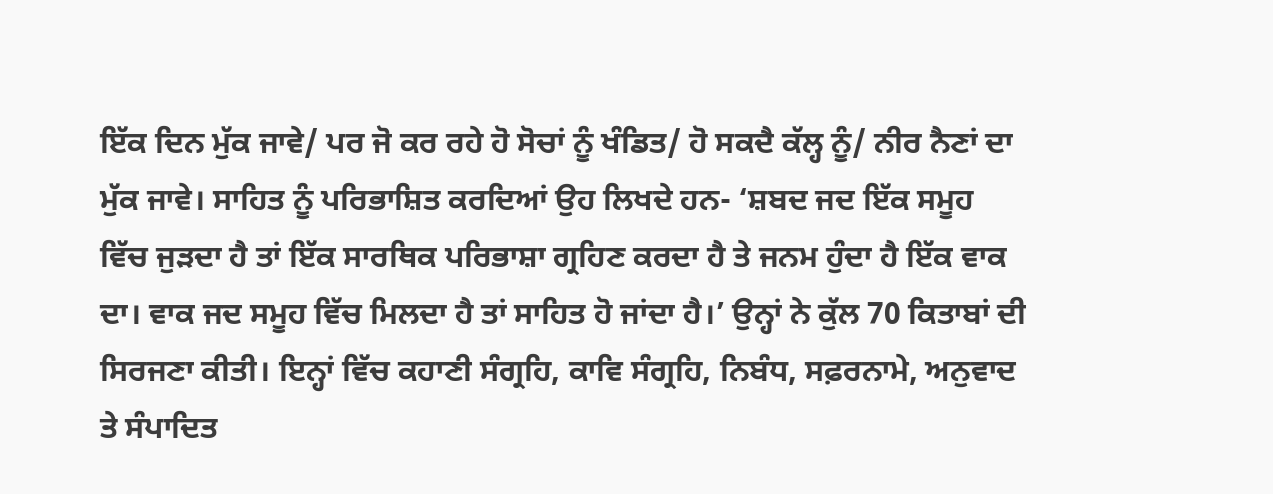ਇੱਕ ਦਿਨ ਮੁੱਕ ਜਾਵੇ/ ਪਰ ਜੋ ਕਰ ਰਹੇ ਹੋ ਸੋਚਾਂ ਨੂੰ ਖੰਡਿਤ/ ਹੋ ਸਕਦੈ ਕੱਲ੍ਹ ਨੂੰ/ ਨੀਰ ਨੈਣਾਂ ਦਾ ਮੁੱਕ ਜਾਵੇ। ਸਾਹਿਤ ਨੂੰ ਪਰਿਭਾਸ਼ਿਤ ਕਰਦਿਆਂ ਉਹ ਲਿਖਦੇ ਹਨ- ‘ਸ਼ਬਦ ਜਦ ਇੱਕ ਸਮੂਹ ਵਿੱਚ ਜੁੜਦਾ ਹੈ ਤਾਂ ਇੱਕ ਸਾਰਥਿਕ ਪਰਿਭਾਸ਼ਾ ਗ੍ਰਹਿਣ ਕਰਦਾ ਹੈ ਤੇ ਜਨਮ ਹੁੰਦਾ ਹੈ ਇੱਕ ਵਾਕ ਦਾ। ਵਾਕ ਜਦ ਸਮੂਹ ਵਿੱਚ ਮਿਲਦਾ ਹੈ ਤਾਂ ਸਾਹਿਤ ਹੋ ਜਾਂਦਾ ਹੈ।’ ਉਨ੍ਹਾਂ ਨੇ ਕੁੱਲ 70 ਕਿਤਾਬਾਂ ਦੀ ਸਿਰਜਣਾ ਕੀਤੀ। ਇਨ੍ਹਾਂ ਵਿੱਚ ਕਹਾਣੀ ਸੰਗ੍ਰਹਿ, ਕਾਵਿ ਸੰਗ੍ਰਹਿ, ਨਿਬੰਧ, ਸਫ਼ਰਨਾਮੇ, ਅਨੁਵਾਦ ਤੇ ਸੰਪਾਦਿਤ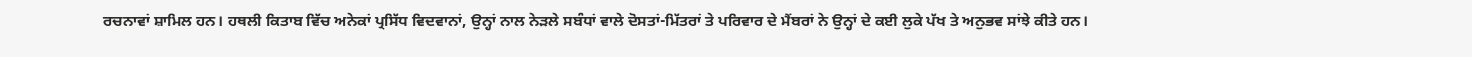ਰਚਨਾਵਾਂ ਸ਼ਾਮਿਲ ਹਨ। ਹਥਲੀ ਕਿਤਾਬ ਵਿੱਚ ਅਨੇਕਾਂ ਪ੍ਰਸਿੱਧ ਵਿਦਵਾਨਾਂ, ਉਨ੍ਹਾਂ ਨਾਲ ਨੇੜਲੇ ਸਬੰਧਾਂ ਵਾਲੇ ਦੋਸਤਾਂ-ਮਿੱਤਰਾਂ ਤੇ ਪਰਿਵਾਰ ਦੇ ਮੈਂਬਰਾਂ ਨੇ ਉਨ੍ਹਾਂ ਦੇ ਕਈ ਲੁਕੇ ਪੱਖ ਤੇ ਅਨੁਭਵ ਸਾਂਝੇ ਕੀਤੇ ਹਨ।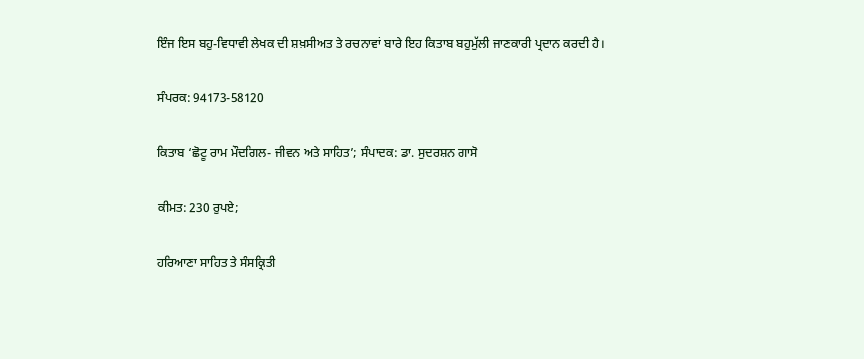ਇੰਜ ਇਸ ਬਹੁ-ਵਿਧਾਵੀ ਲੇਖਕ ਦੀ ਸ਼ਖ਼ਸੀਅਤ ਤੇ ਰਚਨਾਵਾਂ ਬਾਰੇ ਇਹ ਕਿਤਾਬ ਬਹੁਮੁੱਲੀ ਜਾਣਕਾਰੀ ਪ੍ਰਦਾਨ ਕਰਦੀ ਹੈ।

ਸੰਪਰਕ: 94173-58120

ਕਿਤਾਬ ‘ਛੋਟੂ ਰਾਮ ਮੌਦਗਿਲ- ਜੀਵਨ ਅਤੇ ਸਾਹਿਤ’; ਸੰਪਾਦਕ: ਡਾ. ਸੁਦਰਸ਼ਨ ਗਾਸੋ

ਕੀਮਤ: 230 ਰੁਪਏ;

ਹਰਿਆਣਾ ਸਾਹਿਤ ਤੇ ਸੰਸਕ੍ਰਿਤੀ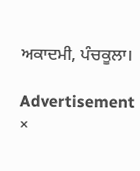ਅਕਾਦਮੀ, ਪੰਚਕੂਲਾ।

Advertisement
×